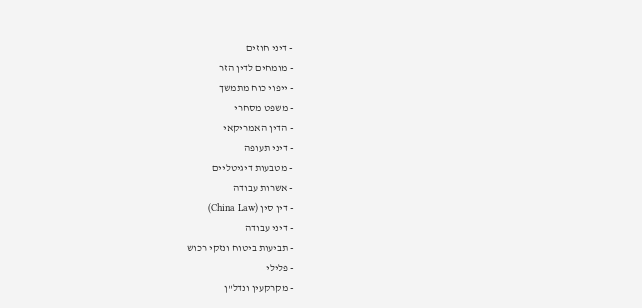- דיני חוזים
- מומחים לדין הזר
- ייפוי כוח מתמשך
- משפט מסחרי
- הדין האמריקאי
- דיני תעופה
- מטבעות דיגיטליים
- אשרות עבודה
- דין סין (China Law)
- דיני עבודה
- תביעות ביטוח ונזקי רכוש
- פלילי
- מקרקעין ונדל"ן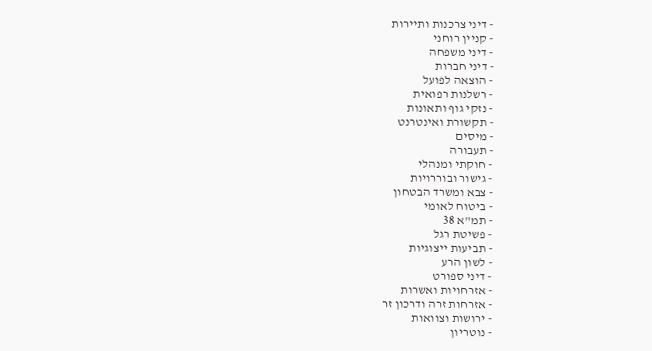- דיני צרכנות ותיירות
- קניין רוחני
- דיני משפחה
- דיני חברות
- הוצאה לפועל
- רשלנות רפואית
- נזקי גוף ותאונות
- תקשורת ואינטרנט
- מיסים
- תעבורה
- חוקתי ומנהלי
- גישור ובוררויות
- צבא ומשרד הבטחון
- ביטוח לאומי
- תמ"א 38
- פשיטת רגל
- תביעות ייצוגיות
- לשון הרע
- דיני ספורט
- אזרחויות ואשרות
- אזרחות זרה ודרכון זר
- ירושות וצוואות
- נוטריון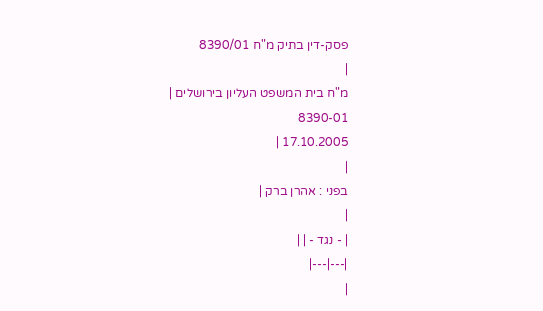פסק-דין בתיק מ"ח 8390/01
|
מ"ח בית המשפט העליון בירושלים |
8390-01
17.10.2005 |
|
בפני : אהרן ברק |
|
| - נגד - | |
|---|---|
|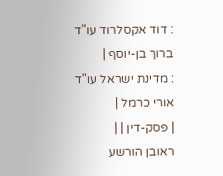: דוד אקסלרוד עו"ד ברוך בן-יוסף |
: מדינת ישראל עו"ד אורי כרמל |
| פסק-דין | |
ראובן הורשע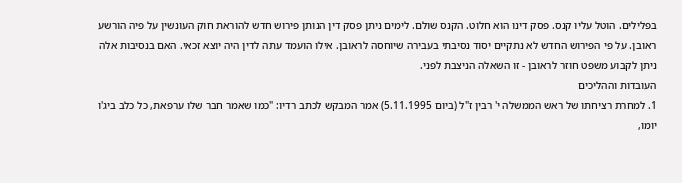בפלילים. הוטל עליו קנס. פסק דינו הוא חלוט. הקנס שולם. לימים ניתן פסק דין הנותן פירוש חדש להוראת חוק העונשין על פיה הורשע ראובן. על פי הפירוש החדש לא נתקיים יסוד נסיבתי בעבירה שיוחסה לראובן. אילו הועמד עתה לדין היה יוצא זכאי. האם בנסיבות אלה ניתן לקבוע משפט חוזר לראובן - זו השאלה הניצבת לפני.
העובדות וההליכים
1. למחרת רציחתו של ראש הממשלה י' רבין ז"ל (ביום 5.11.1995) אמר המבקש לכתב רדיו: "כמו שאמר חבר שלו ערפאת, כל כלב ביג'ו יומו,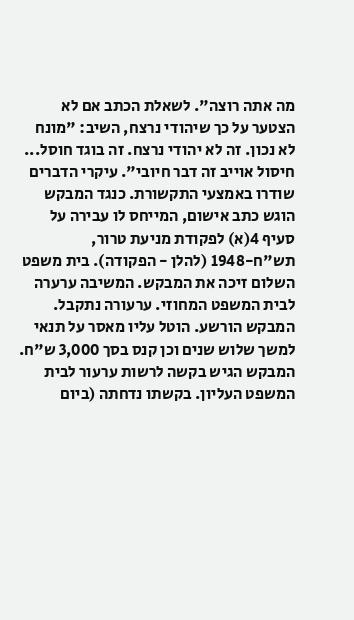מה אתה רוצה". לשאלת הכתב אם לא הצטער על כך שיהודי נרצח, השיב: "מונח לא נכון. זה לא יהודי נרצח. זה בוגד חוסל... חיסול אוייב זה דבר חיובי". עיקרי הדברים שודרו באמצעי התקשורת. כנגד המבקש הוגש כתב אישום, המייחס לו עבירה על סעיף 4(א) לפקודת מניעת טרור, תש"ח-1948 (להלן - הפקודה). בית משפט השלום זיכה את המבקש. המשיבה ערערה לבית המשפט המחוזי. ערעורה נתקבל. המבקש הורשע. הוטל עליו מאסר על תנאי למשך שלוש שנים וכן קנס בסך 3,000 ש"ח. המבקש הגיש בקשה לרשות ערעור לבית המשפט העליון. בקשתו נדחתה (ביום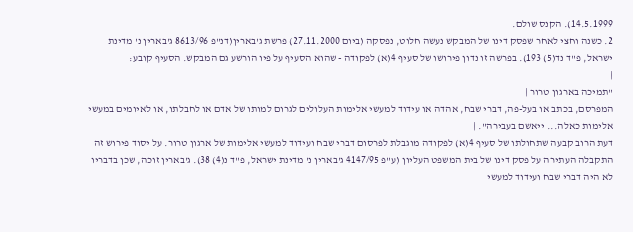14.5.1999). הקנס שולם.
2. כשנה וחצי לאחר שפסק דינו של המבקש נעשה חלוט, נפסקה (ביום 27.11.2000) פרשת ג'בארין(דנ"פ 8613/96 ג'בארין נ' מדינת ישראל, פ"ד נד(5) 193). בפרשה זו נדון פירושו של סעיף 4(א) לפקודה - שהוא הסעיף על פיו הורשע גם המבקש. הסעיף קובע:
|
"תמיכה בארגון טרור |
המפרסם, בכתב או בעל-פה, דברי שבח, אהדה או עידוד למעשי אלימות העלולים לגרום למותו של אדם או לחבלתו, או לאיומים במעשי אלימות כאלה... ייאשם בעבירה". |
דעת הרוב קבעה שתחולתו של סעיף 4(א) לפקודה מוגבלת לפרסום דברי שבח ועידוד למעשי אלימות של ארגון טרור. על יסוד פירוש זה התקבלה העתירה על פסק דינו של בית המשפט העליון (ע"פ 4147/95 ג'בארין נ' מדינת ישראל, פ"ד נ(4) 38). ג'בארין זוכה, שכן בדבריו לא היה דברי שבח ועידוד למעשי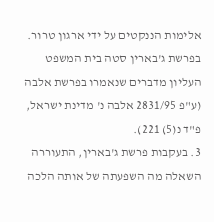אלימות הננקטים על ידי ארגון טרור. בפרשת ג'בארין סטה בית המשפט העליון מדברים שנאמרו בפרשת אלבה (ע"פ 2831/95 אלבה נ' מדינת ישראל, פ"ד נ(5) 221).
3. בעקבות פרשת ג'בארין, התעוררה השאלה מה השפעתה של אותה הלכה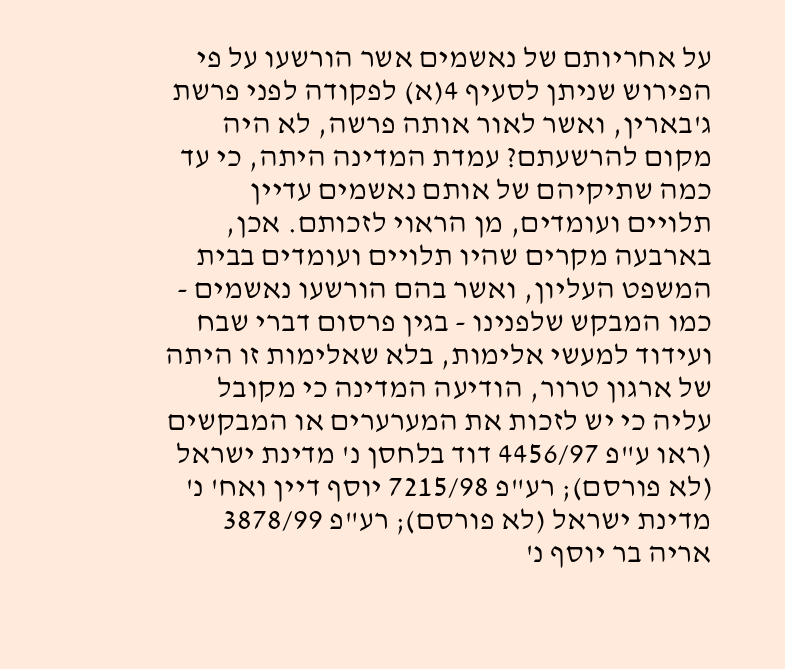על אחריותם של נאשמים אשר הורשעו על פי הפירוש שניתן לסעיף 4(א) לפקודה לפני פרשת ג'בארין, ואשר לאור אותה פרשה, לא היה מקום להרשעתם? עמדת המדינה היתה, כי עד כמה שתיקיהם של אותם נאשמים עדיין תלויים ועומדים, מן הראוי לזכותם. אכן, בארבעה מקרים שהיו תלויים ועומדים בבית המשפט העליון, ואשר בהם הורשעו נאשמים - כמו המבקש שלפנינו - בגין פרסום דברי שבח ועידוד למעשי אלימות, בלא שאלימות זו היתה של ארגון טרור, הודיעה המדינה כי מקובל עליה כי יש לזכות את המערערים או המבקשים (ראו ע"פ 4456/97 דוד בלחסן נ' מדינת ישראל (לא פורסם); רע"פ 7215/98 יוסף דיין ואח' נ' מדינת ישראל (לא פורסם); רע"פ 3878/99 אריה בר יוסף נ'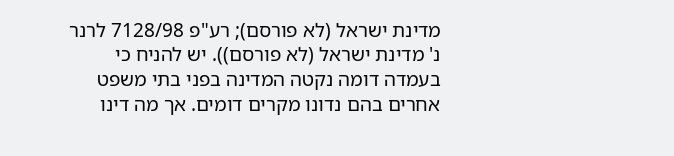מדינת ישראל (לא פורסם); רע"פ 7128/98 לרנר נ' מדינת ישראל (לא פורסם)). יש להניח כי בעמדה דומה נקטה המדינה בפני בתי משפט אחרים בהם נדונו מקרים דומים. אך מה דינו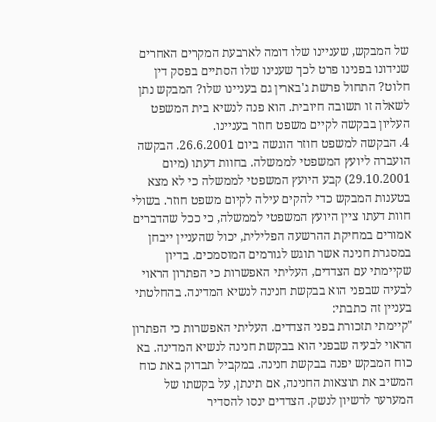של המבקש, שעניינו שלו דומה לארבעת המקרים האחרים שנידונו בפנינו פרט לכך שענינו שלו הסתיים בפסק דין חלוט? התחול פרשת ג'בארין גם בעניינו שלו? המבקש נתן לשאלה זו תשובה חיובית. הוא פנה לנשיא בית המשפט העליון בבקשה לקיים משפט חוזר בעניינו.
4. הבקשה למשפט חוזר הוגשה ביום 26.6.2001. הבקשה הועברה ליועץ המשפטי לממשלה. בחוות דעתו (מיום 29.10.2001) קבע היועץ המשפטי לממשלה כי לא מצא בטענות המבקש כדי להקים עילה לקיום משפט חוזר. בשולי חוות דעתו ציין היועץ המשפטי לממשלה, כי ככל שהדברים אמורים במחיקת ההרשעה הפלילית, יכול שהעניין ייבחן במסגרת חנינה אשר תוגש לגורמים המוסמכים. בדיון שקיימתי עם הצדדים, העליתי האפשרות כי הפתרון הראוי לבעיה שבפני הוא בבקשת חנינה לנשיא המדינה. בהחלטתי בעניין זה כתבתי:
"קיימתי תזכורת בפני הצדדים. העליתי האפשרות כי הפתרון הראוי לבעיה שבפני הוא בבקשת חנינה לנשיא המדינה. בא כוח המבקש יפנה בבקשת חנינה. במקביל תבדוק באת כוח המשיב את תוצאות החנינה, אם תינתן, על בקשתו של המערער לרשיון לנשק. הצדדים ינסו להסדיר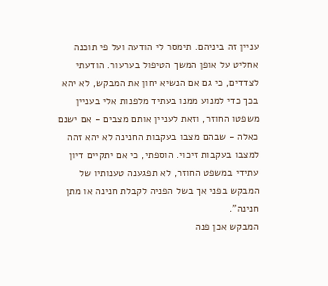עניין זה ביניהם. תימסר לי הודעה ועל פי תוכנה אחליט על אופן המשך הטיפול בערעור. הודעתי לצדדים, כי גם אם הנשיא יחון את המבקש, לא יהא בכך כדי למנוע ממנו בעתיד מלפנות אלי בעניין משפטו החוזר, וזאת לעניין אותם מצבים - אם ישנם כאלה - שבהם מצבו בעקבות החנינה לא יהא זהה למצבו בעקבות זיכוי. הוספתי, כי אם יתקיים דיון עתידי במשפט החוזר, לא תפגענה טענותיו של המבקש בפני אך בשל הפניה לקבלת חנינה או מתן חנינה".
המבקש אכן פנה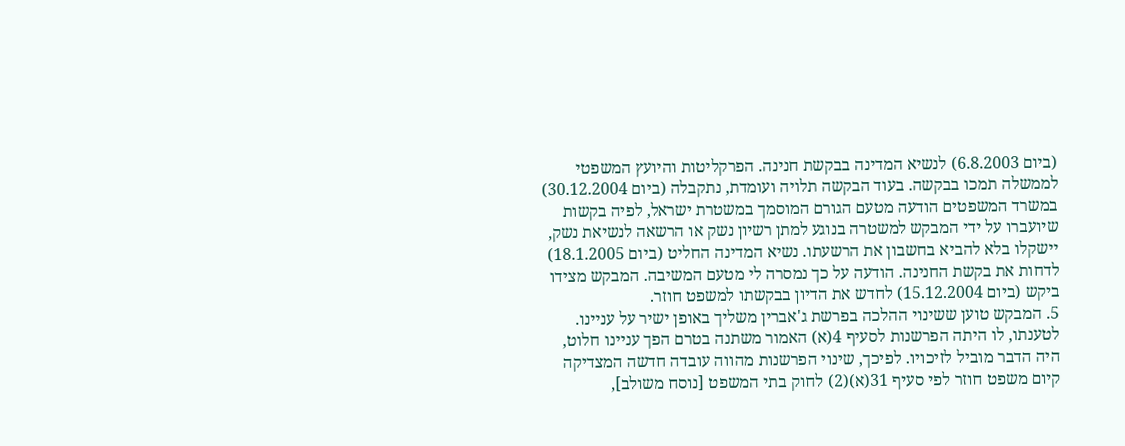(ביום 6.8.2003) לנשיא המדינה בבקשת חנינה. הפרקליטות והיועץ המשפטי לממשלה תמכו בבקשה. בעוד הבקשה תלויה ועומדת, נתקבלה (ביום 30.12.2004) במשרד המשפטים הודעה מטעם הגורם המוסמך במשטרת ישראל, לפיה בקשות שיועברו על ידי המבקש למשטרה בנוגע למתן רשיון נשק או הרשאה לנשיאת נשק, יישקלו בלא להביא בחשבון את הרשעתו. נשיא המדינה החליט (ביום 18.1.2005) לדחות את בקשת החנינה. הודעה על כך נמסרה לי מטעם המשיבה. המבקש מצידו ביקש (ביום 15.12.2004) לחדש את הדיון בבקשתו למשפט חוזר.
5. המבקש טוען ששינוי ההלכה בפרשת ג'אברין משליך באופן ישיר על עניינו. לטענתו, לו היתה הפרשנות לסעיף 4(א) האמור משתנה בטרם הפך עניינו חלוט, היה הדבר מוביל לזיכויו. לפיכך, שינוי הפרשנות מהווה עובדה חדשה המצדיקה קיום משפט חוזר לפי סעיף 31(א)(2) לחוק בתי המשפט [נוסח משולב],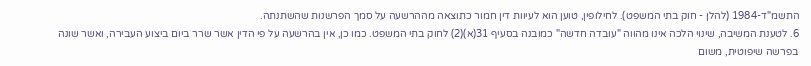התשמ"ד-1984 (להלן - חוק בתי המשפט). לחילופין, טוען הוא לעיוות דין חמור כתוצאה מההרשעה על סמך הפרשנות שהשתנתה.
6. לטענת המשיבה, שינוי הלכה אינו מהווה "עובדה חדשה" כמובנה בסעיף 31(א)(2) לחוק בתי המשפט. כמו כן, אין בהרשעה על פי הדין אשר שרר ביום ביצוע העבירה, ואשר שונה בפרשה שיפוטית, משום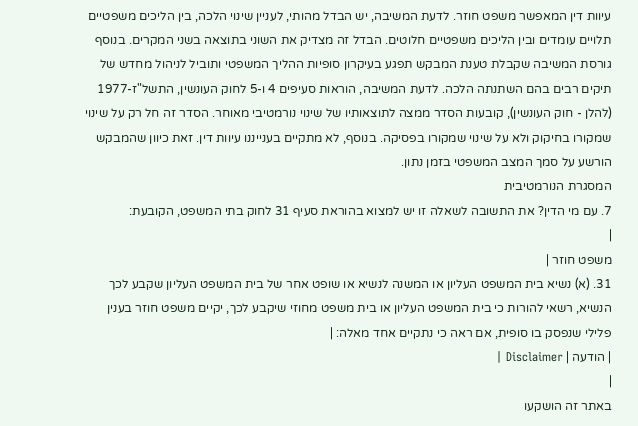עיוות דין המאפשר משפט חוזר. לדעת המשיבה, יש הבדל מהותי, לעניין שינוי הלכה, בין הליכים משפטיים תלויים עומדים ובין הליכים משפטיים חלוטים. הבדל זה מצדיק את השוני בתוצאה בשני המקרים. בנוסף גורסת המשיבה שקבלת טענת המבקש תפגע בעיקרון סופיות ההליך המשפטי ותוביל לניהול מחדש של תיקים רבים בהם השתנתה הלכה. לדעת המשיבה, הוראות סעיפים 4 ו-5 לחוק העונשין, התשל"ז-1977 (להלן - חוק העונשין), קובעות הסדר ממצה לתוצאותיו של שינוי נורמטיבי מאוחר. הסדר זה חל רק על שינוי שמקורו בחיקוק ולא על שינוי שמקורו בפסיקה. בנוסף, לא מתקיים בענייננו עיוות דין. זאת כיוון שהמבקש הורשע על סמך המצב המשפטי בזמן נתון.
המסגרת הנורמטיבית
7. עם מי הדין? את התשובה לשאלה זו יש למצוא בהוראת סעיף 31 לחוק בתי המשפט, הקובעת:
|
משפט חוזר |
31. (א) נשיא בית המשפט העליון או המשנה לנשיא או שופט אחר של בית המשפט העליון שקבע לכך הנשיא, רשאי להורות כי בית המשפט העליון או בית משפט מחוזי שיקבע לכך, יקיים משפט חוזר בענין פלילי שנפסק בו סופית, אם ראה כי נתקיים אחד מאלה: |
| הודעה | Disclaimer |
|
באתר זה הושקעו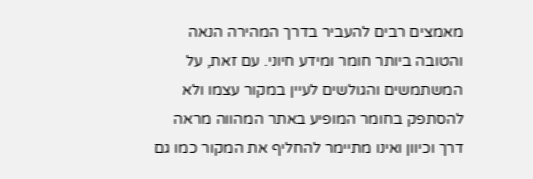מאמצים רבים להעביר בדרך המהירה הנאה והטובה ביותר חומר ומידע חיוני. עם זאת, על המשתמשים והגולשים לעיין במקור עצמו ולא להסתפק בחומר המופיע באתר המהווה מראה דרך וכיוון ואינו מתיימר להחליף את המקור כמו גם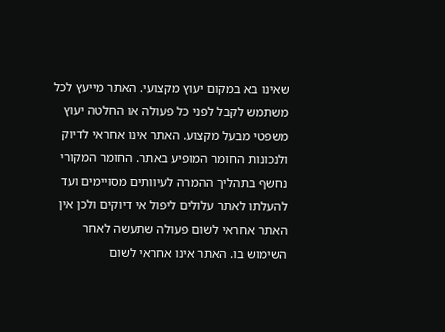שאינו בא במקום יעוץ מקצועי. האתר מייעץ לכל משתמש לקבל לפני כל פעולה או החלטה יעוץ משפטי מבעל מקצוע. האתר אינו אחראי לדיוק ולנכונות החומר המופיע באתר. החומר המקורי נחשף בתהליך ההמרה לעיוותים מסויימים ועד להעלתו לאתר עלולים ליפול אי דיוקים ולכן אין האתר אחראי לשום פעולה שתעשה לאחר השימוש בו. האתר אינו אחראי לשום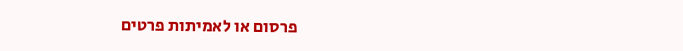פרסום או לאמיתות פרטים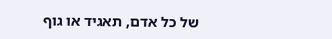של כל אדם, תאגיד או גוף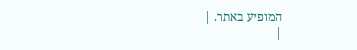המופיע באתר. |
|